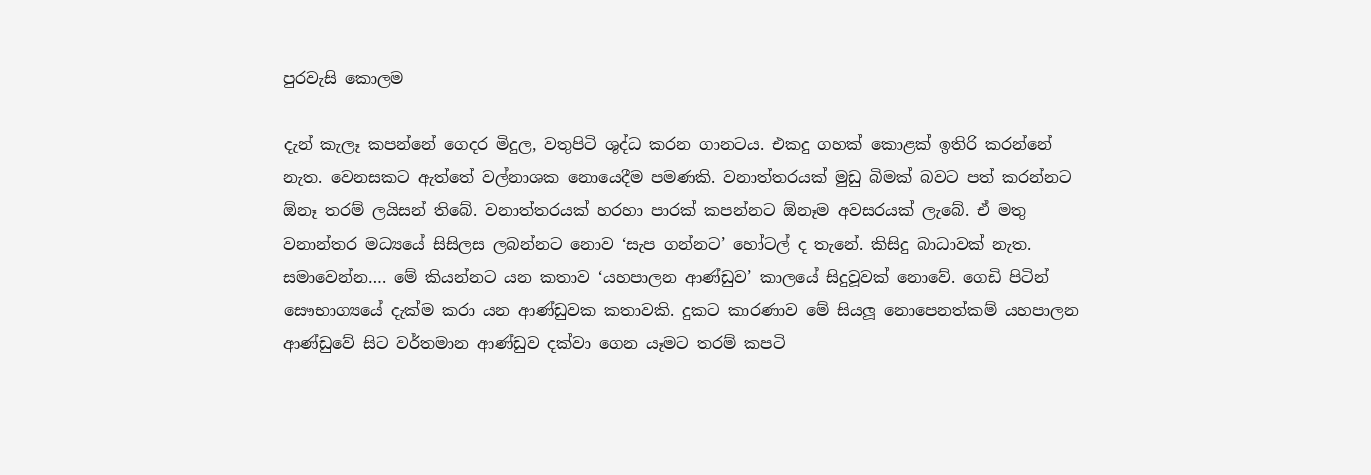පුරවැසි කොලම

දැන් කැලෑ කපන්නේ ගෙදර මිදුල, වතුපිටි ශුද්ධ කරන ගානටය. එකදු ගහක් කොළක් ඉතිරි කරන්නේ නැත. වෙනසකට ඇත්තේ වල්නාශක නොයෙදීම පමණකි. වනාත්තරයක් මුඩු බිමක් බවට පත් කරන්නට ඕනෑ තරම් ලයිසන් තිබේ. වනාත්තරයක් හරහා පාරක් කපන්නට ඕනෑම අවසරයක් ලැබේ. ඒ මතු වනාන්තර මධ්‍යයේ සිසිලස ලබන්නට නොව ‘සැප ගන්නට’ හෝටල් ද තැනේ. කිසිදු බාධාවක් නැත. සමාවෙන්න…. මේ කියන්නට යන කතාව ‘යහපාලන ආණ්ඩුව’ කාලයේ සිදුවූවක් නොවේ. ගෙඩි පිටින් සෞභාග්‍යයේ දැක්ම කරා යන ආණ්ඩුවක කතාවකි. දුකට කාරණාව මේ සියලූ නොපෙනත්කම් යහපාලන ආණ්ඩුවේ සිට වර්තමාන ආණ්ඩුව දක්වා ගෙන යෑමට තරම් කපටි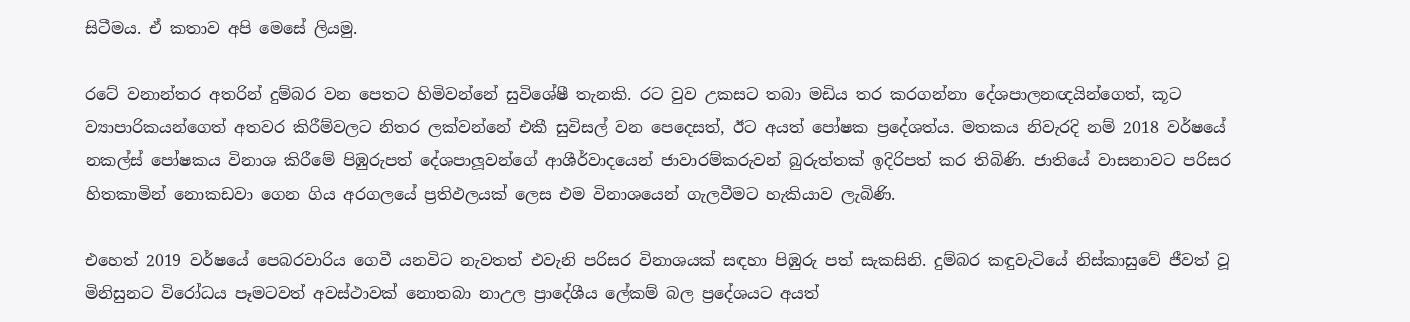සිටීමය. ඒ කතාව අපි මෙසේ ලියමු.

රටේ වනාන්තර අතරින් දුම්බර වන පෙතට හිමිවන්නේ සුවිශේෂී තැනකි. රට වුව උකසට තබා මඩිය තර කරගන්නා දේශපාලනඥයින්ගෙත්, කූට ව්‍යාපාරිකයන්ගෙත් අතවර කිරීම්වලට නිතර ලක්වන්නේ එකී සුවිසල් වන පෙදෙසත්, ඊට අයත් පෝෂක ප්‍රදේශත්ය. මතකය නිවැරදි නම් 2018 වර්ෂයේ නකල්ස් පෝෂකය විනාශ කිරීමේ පිඹුරුපත් දේශපාලූවන්ගේ ආශීර්වාදයෙන් ජාවාරම්කරුවන් බුරුත්තක් ඉදිරිපත් කර තිබිණි. ජාතියේ වාසනාවට පරිසර හිතකාමින් නොකඩවා ගෙන ගිය අරගලයේ ප්‍රතිඵලයක් ලෙස එම විනාශයෙන් ගැලවීමට හැකියාව ලැබිණි.

එහෙත් 2019 වර්ෂයේ පෙබරවාරිය ගෙවී යනවිට නැවතත් එවැනි පරිසර විනාශයක් සඳහා පිඹුරු පත් සැකසිනි. දුම්බර කඳුවැටියේ නිස්කාසුවේ ජීවත් වූ මිනිසුනට විරෝධය පෑමටවත් අවස්ථාවක් නොතබා නාඋල ප්‍රාදේශීය ලේකම් බල ප්‍රදේශයට අයත්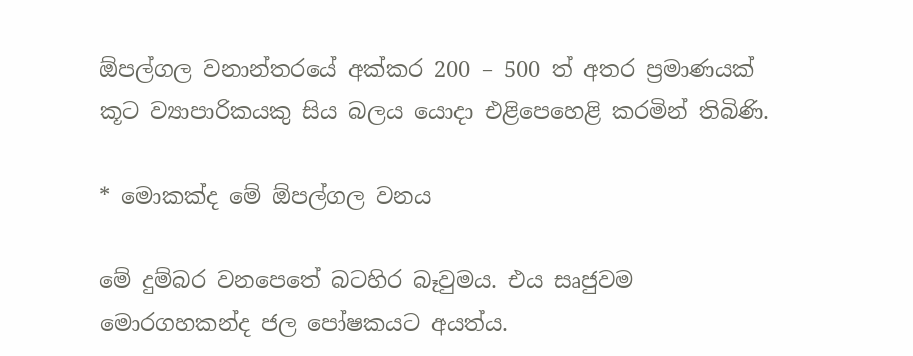ඕපල්ගල වනාන්තරයේ අක්කර 200 – 500 ත් අතර ප්‍රමාණයක් කූට ව්‍යාපාරිකයකු සිය බලය යොදා එළිපෙහෙළි කරමින් තිබිණි.

* මොකක්ද මේ ඕපල්ගල වනය

මේ දුම්බර වනපෙතේ බටහිර බෑවුමය. එය සෘජුවම මොරගහකන්ද ජල පෝෂකයට අයත්ය.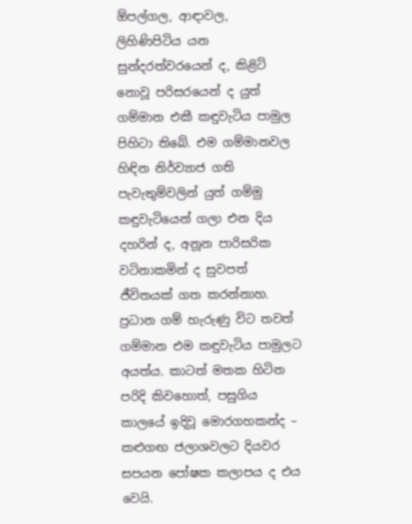ඕපල්ගල, ආඳාවල, ලිහිණිපිටිය යන සුන්දරත්වරයෙන් ද, කිළිටි නොවූ පරිසරයෙන් ද යුත් ගම්මාන එකී කඳුවැටිය පාමුල පිහිටා තිබේ. එම ගම්මානවල හිඳින නිර්ව්‍යාජ ගති පැවැතුම්වලින් යුත් ගම්මු කඳුවැටියෙන් ගලා එන දිය දහරින් ද, අනූන පාරිසරික වටිනාකමින් ද සුවපත් ජීවිතයක් ගත කරන්නාහ. ප්‍රධාන ගම් හැරුණු විට තවත් ගම්මාන එම කඳුවැටිය පාමුලට අයත්ය. කාටත් මතක හිටින පරිදි කිවහොත්, පසුගිය කාලයේ ඉදිවූ මොරගහකන්ද – කළුගඟ ජලාශවලට දියවර සපයන පෝෂක කලාපය ද එය වෙයි.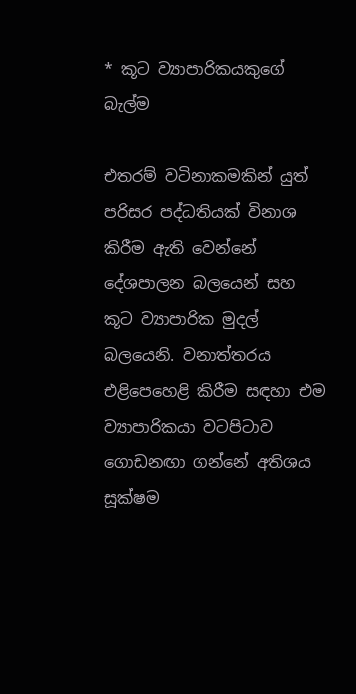* කූට ව්‍යාපාරිකයකුගේ බැල්ම

එතරම් වටිනාකමකින් යුත් පරිසර පද්ධතියක් විනාශ කිරීම ඇති වෙන්නේ දේශපාලන බලයෙන් සහ කූට ව්‍යාපාරික මුදල් බලයෙනි. වනාත්තරය එළිපෙහෙළි කිරීම සඳහා එම ව්‍යාපාරිකයා වටපිටාව ගොඩනඟා ගන්නේ අතිශය සූක්ෂම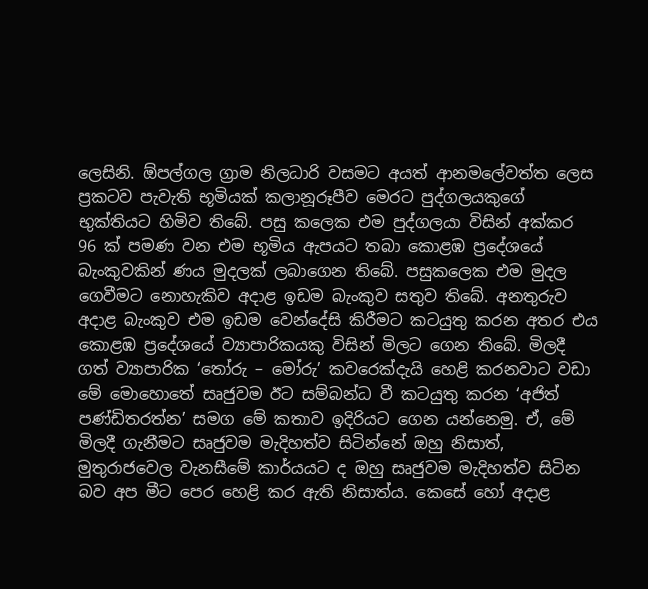ලෙසිනි. ඕපල්ගල ග්‍රාම නිලධාරි වසමට අයත් ආනමලේවත්ත ලෙස ප්‍රකටව පැවැති භූමියක් කලානූරූපීව මෙරට පුද්ගලයකුගේ භුක්තියට හිමිව තිබේ. පසු කලෙක එම පුද්ගලයා විසින් අක්කර 96 ක් පමණ වන එම භූමිය ඇපයට තබා කොළඹ ප්‍රදේශයේ බැංකුවකින් ණය මුදලක් ලබාගෙන තිබේ. පසුකලෙක එම මුදල ගෙවීමට නොහැකිව අදාළ ඉඩම බැංකුව සතුව තිබේ. අනතුරුව අදාළ බැංකුව එම ඉඩම වෙන්දේසි කිරීමට කටයුතු කරන අතර එය කොළඹ ප්‍රදේශයේ ව්‍යාපාරිකයකු විසින් මිලට ගෙන තිබේ. මිලදී ගත් ව්‍යාපාරික ‘තෝරු – මෝරු’ කවරෙක්දැයි හෙළි කරනවාට වඩා මේ මොහොතේ සෘජුවම ඊට සම්බන්ධ වී කටයුතු කරන ‘අජිත් පණ්ඩිතරත්න’ සමග මේ කතාව ඉදිරියට ගෙන යන්නෙමු. ඒ, මේ මිලදී ගැනීමට සෘජුවම මැදිහත්ව සිටින්නේ ඔහු නිසාත්, මුතුරාජවෙල වැනසීමේ කාර්යයට ද ඔහු සෘජුවම මැදිහත්ව සිටින බව අප මීට පෙර හෙළි කර ඇති නිසාත්ය. කෙසේ හෝ අදාළ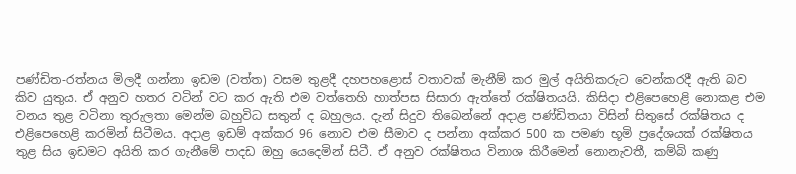පණ්ඩිත-රත්නය මිලදී ගන්නා ඉඩම (වත්ත) වසම තුළදී දහපහළොස් වතාවක් මැනීම් කර මුල් අයිතිකරුට වෙන්කරදී ඇති බව කිව යුතුය. ඒ අනුව හතර වටින් වට කර ඇති එම වත්තෙහි හාත්පස සිසාරා ඇත්තේ රක්ෂිතයයි. කිසිදා එළිපෙහෙළි නොකළ එම වනය තුළ වටිනා තුරුලතා මෙන්ම බහුවිධ සතුන් ද බහුලය. දැන් සිදුව තිබෙන්නේ අදාළ පණ්ඩිතයා විසින් සිතුසේ රක්ෂිතය ද එළිපෙහෙළි කරමින් සිටීමය. අදාළ ඉඩම් අක්කර 96 නොව එම සීමාව ද පන්නා අක්කර 500 ක පමණ භූමි ප්‍රදේශයක් රක්ෂිතය තුළ සිය ඉඩමට අයිති කර ගැනීමේ පාදඩ ඔහු යෙදෙමින් සිටී. ඒ අනුව රක්ෂිතය විනාශ කිරීමෙන් නොනැවතී, කම්බි කණු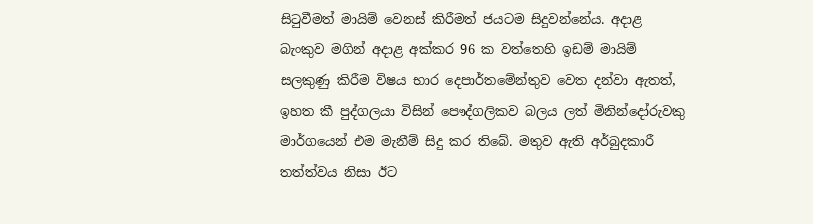සිටුවීමත් මායිම් වෙනස් කිරීමත් ජයටම සිදුවන්නේය. අදාළ බැංකුව මගින් අදාළ අක්කර 96 ක වත්තෙහි ඉඩම් මායිම් සලකුණු කිරීම විෂය භාර දෙපාර්තමේන්තුව වෙත දන්වා ඇතත්, ඉහත කී පුද්ගලයා විසින් පෞද්ගලිකව බලය ලත් මිනින්දෝරුවකු මාර්ගයෙන් එම මැනීම් සිදු කර තිබේ. මතුව ඇති අර්බුදකාරී තත්ත්වය නිසා ඊට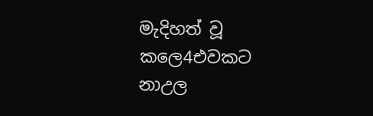මැදිහත් වූ කලෙ4එවකට නාඋල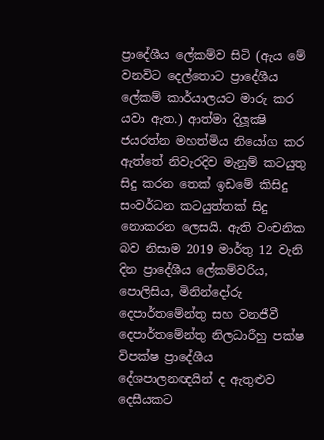ප්‍රාදේශීය ලේකම්ව සිටි (ඇය මේ වනවිට දෙල්තොට ප්‍රාදේශීය ලේකම් කාර්යාලයට මාරු කර යවා ඇත.) ආත්මා දිලූක්‍ෂි ජයරත්න මහත්මිය නියෝග කර ඇත්තේ නිවැරදිව මැනුම් කටයුතු සිදු කරන තෙක් ඉඩමේ කිසිදු සංවර්ධන කටයුත්තක් සිදු නොකරන ලෙසයි. ඇති වංචනික බව නිසාම 2019 මාර්තු 12 වැනි දින ප්‍රාදේශීය ලේකම්වරිය, පොලිසිය, මිනින්දෝරු දෙපාර්තමේන්තු සහ වනජීවී දෙපාර්තමේන්තු නිලධාරීහු පක්ෂ විපක්ෂ ප්‍රාදේශීය දේශපාලනඥයින් ද ඇතුළුව දෙසීයකට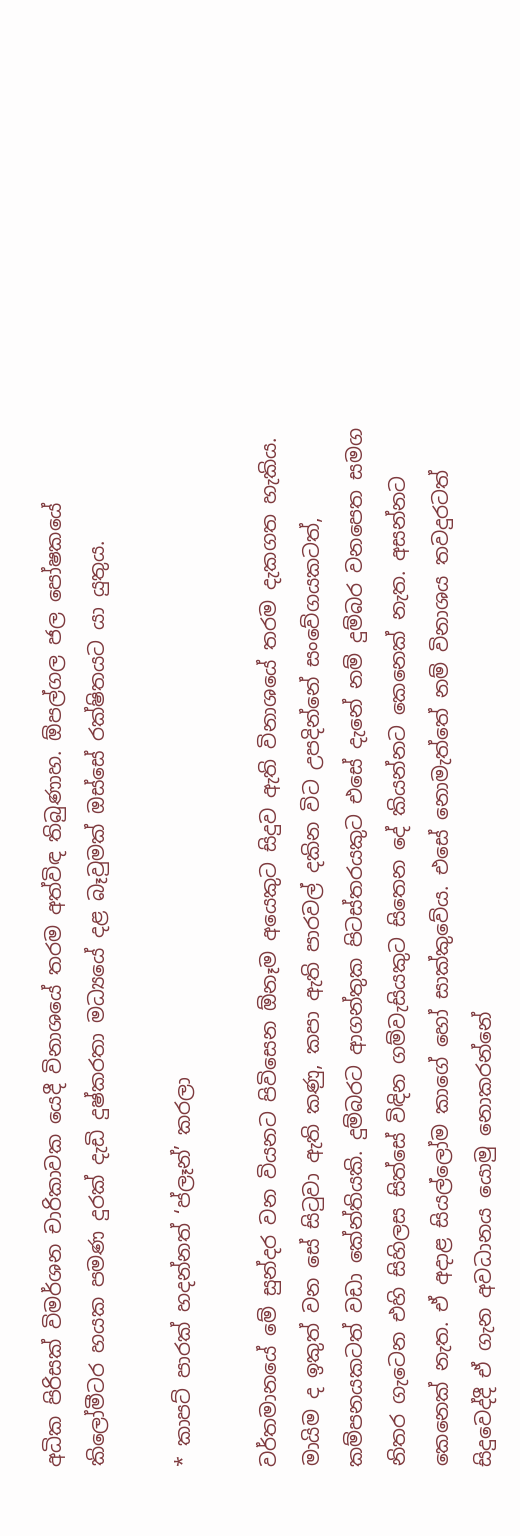අධික පිරිසක් විමර්ශන චාරිකාවක යෙදී විනාශයේ තරම අත්විඳ තිබුණාහ. ඕපල්ගල ජල පෝෂකයේ කිලෝමීටර හයක පමණ දුරක් දැඩි දුෂ්කරතා මධ්‍යයේ දළ බෑවුමක් ඔස්සේ රක්ෂිතයට යා යුතුය.

* කාපට් පාරක් හදන්නත් ‘ප්ලෑන්’ කරලා

වර්තමානයේ මේ සුන්දර වන වියනට පිවිසෙන ඕනෑම අයෙකුට සිදුව ඇති විනාශයේ තරම දැකගත හැකිය. මායිම ද ඉකුත් වන සේ සිටුවා ඇති කණු, කපා ඇති පාරවල් දකින විට උපදින්නේ සංවේගයකටත්, කම්පනයකටත් වඩා කේන්තියකි. දුම්බරට ආගන්තුක පිටස්තරයකුට එසේ දැනේ නම් දුම්බර වනපෙත සමග නිතර ගැටෙන එහි සිහිලස සිත්සේ විඳින ගම්වැසියකුට සිතෙන දේ කියන්නට කෙනෙක් නැත. අසන්නට කෙනෙක් නැත. ඒ අදාළ සියල්ලෝම කාගේ හෝ සාක්කුවේය. එසේ නොමැත්තේ නම් විනාශය තවදුරටත් සිදුවෙද්දී ඒ ගැන අවධානය යොමු නොකරන්නේ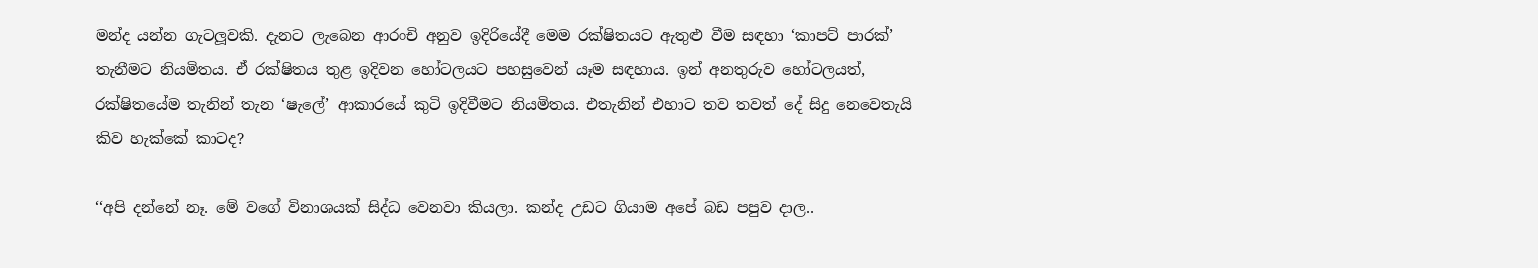මන්ද යන්න ගැටලූවකි. දැනට ලැබෙන ආරංචි අනුව ඉදිරියේදී මෙම රක්ෂිතයට ඇතුළු වීම සඳහා ‘කාපට් පාරක්’ තැනීමට නියමිතය. ඒ රක්ෂිතය තුළ ඉදිවන හෝටලයට පහසුවෙන් යෑම සඳහාය. ඉන් අනතුරුව හෝටලයත්, රක්ෂිතයේම තැනින් තැන ‘ෂැලේ’ ආකාරයේ කුටි ඉදිවීමට නියමිතය. එතැනින් එහාට තව තවත් දේ සිදු නෙවෙතැයි කිව හැක්කේ කාටද?

‘‘අපි දන්නේ නෑ. මේ වගේ විනාශයක් සිද්ධ වෙනවා කියලා. කන්ද උඩට ගියාම අපේ බඩ පපුව දාල..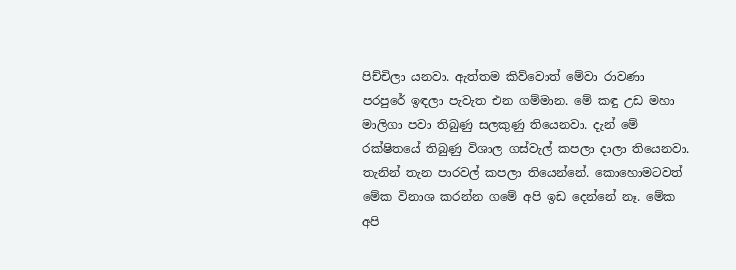පිච්චිලා යනවා. ඇත්තම කිව්වොත් මේවා රාවණා පරපුරේ ඉඳලා පැවැත එන ගම්මාන. මේ කඳු උඩ මහා මාලිගා පවා තිබුණු සලකුණු තියෙනවා. දැන් මේ රක්ෂිතයේ තිබුණු විශාල ගස්වැල් කපලා දාලා තියෙනවා. තැනින් තැන පාරවල් කපලා තියෙන්නේ. කොහොමටවත් මේක විනාශ කරන්න ගමේ අපි ඉඩ දෙන්නේ නෑ. මේක අපි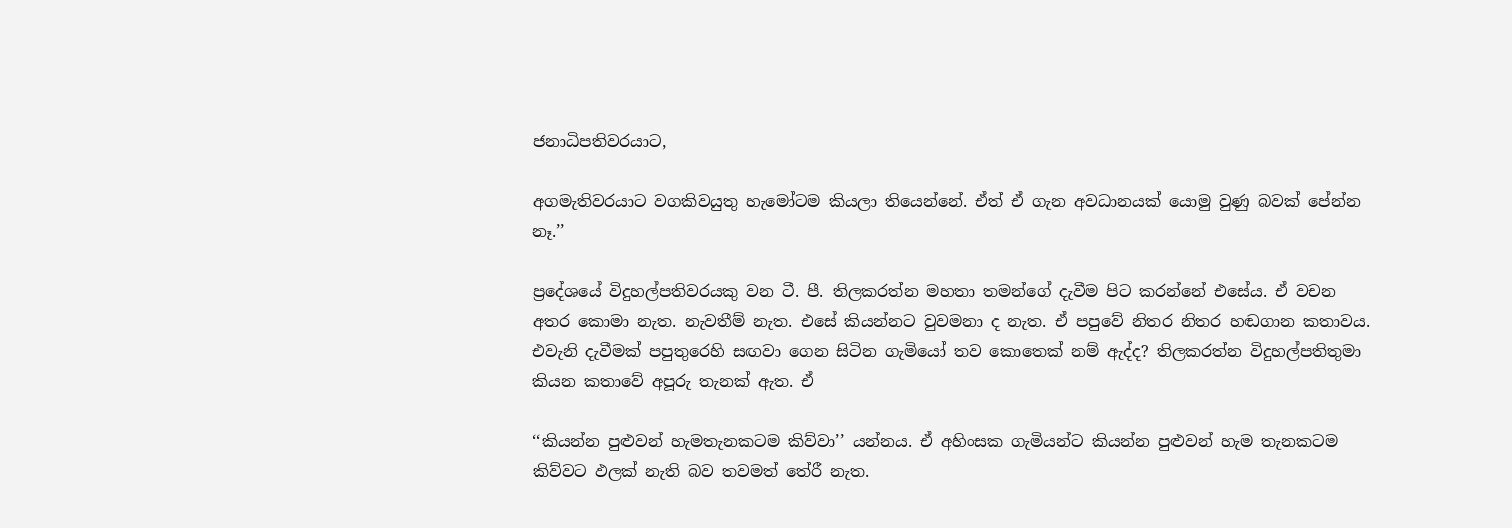ජනාධිපතිවරයාට,

අගමැතිවරයාට වගකිවයුතු හැමෝටම කියලා තියෙන්නේ. ඒත් ඒ ගැන අවධානයක් යොමු වුණු බවක් පේන්න නෑ.’’

ප්‍රදේශයේ විදුහල්පතිවරයකු වන ටී. පී. තිලකරත්න මහතා තමන්ගේ දැවීම පිට කරන්නේ එසේය. ඒ වචන අතර කොමා නැත. නැවතීම් නැත. එසේ කියන්නට වුවමනා ද නැත. ඒ පපුවේ නිතර නිතර හඬගාන කතාවය. එවැනි දැවීමක් පපුතුරෙහි සඟවා ගෙන සිටින ගැමියෝ තව කොතෙක් නම් ඇද්ද? තිලකරත්න විදුහල්පතිතුමා කියන කතාවේ අපූරු තැනක් ඇත. ඒ

‘‘කියන්න පුළුවන් හැමතැනකටම කිව්වා’’ යන්නය. ඒ අහිංසක ගැමියන්ට කියන්න පුළුවන් හැම තැනකටම කිව්වට ඵලක් නැති බව තවමත් තේරී නැත.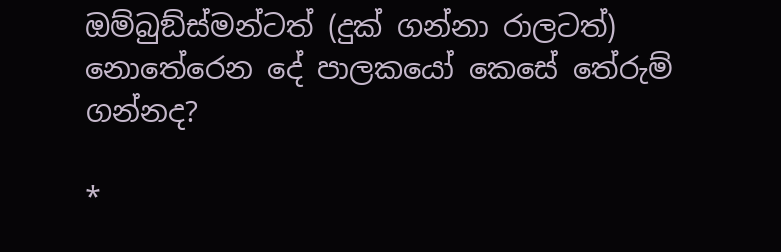ඔම්බුඞ්ස්මන්ටත් (දුක් ගන්නා රාලටත්) නොතේරෙන දේ පාලකයෝ කෙසේ තේරුම් ගන්නද?

*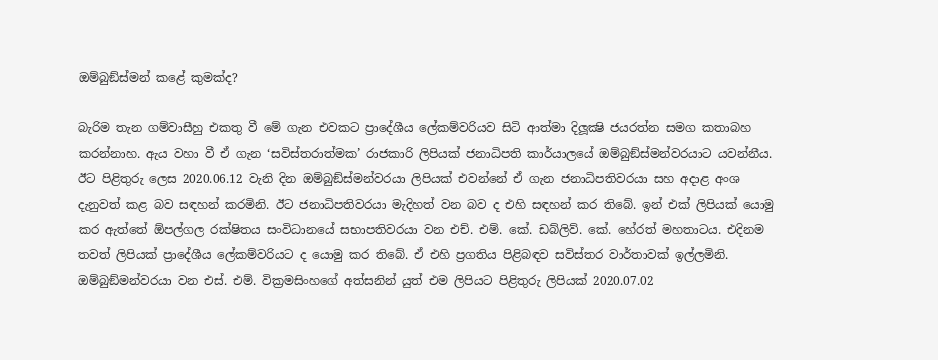ඔම්බුඞ්ස්මන් කළේ කුමක්ද?

බැරිම තැන ගම්වාසීහු එකතු වී මේ ගැන එවකට ප්‍රාදේශීය ලේකම්වරියව සිටි ආත්මා දිලූක්‍ෂි ජයරත්න සමග කතාබහ කරන්නාහ. ඇය වහා වී ඒ ගැන ‘සවිස්තරාත්මක’ රාජකාරි ලිපියක් ජනාධිපති කාර්යාලයේ ඔම්බුඞ්ස්මන්වරයාට යවන්නීය. ඊට පිළිතුරු ලෙස 2020.06.12 වැනි දින ඔම්බුඞ්ස්මන්වරයා ලිපියක් එවන්නේ ඒ ගැන ජනාධිපතිවරයා සහ අදාළ අංශ දැනුවත් කළ බව සඳහන් කරමිනි. ඊට ජනාධිපතිවරයා මැදිහත් වන බව ද එහි සඳහන් කර තිබේ. ඉන් එක් ලිපියක් යොමු කර ඇත්තේ ඕපල්ගල රක්ෂිතය සංවිධානයේ සභාපතිවරයා වන එච්. එම්. කේ. ඩබ්ලිව්. කේ. හේරත් මහතාටය. එදිනම තවත් ලිපියක් ප්‍රාදේශීය ලේකම්වරියට ද යොමු කර තිබේ. ඒ එහි ප්‍රගතිය පිළිබඳව සවිස්තර වාර්තාවක් ඉල්ලමිනි. ඔම්බුඞ්මන්වරයා වන එස්. එම්. වික්‍රමසිංහගේ අත්සනින් යුත් එම ලිපියට පිළිතුරු ලිපියක් 2020.07.02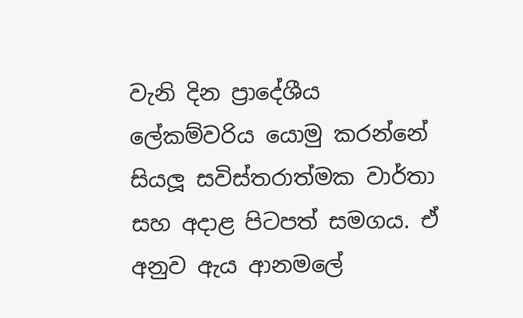වැනි දින ප්‍රාදේශීය ලේකම්වරිය යොමු කරන්නේ සියලූ සවිස්තරාත්මක වාර්තා සහ අදාළ පිටපත් සමගය. ඒ අනුව ඇය ආනමලේ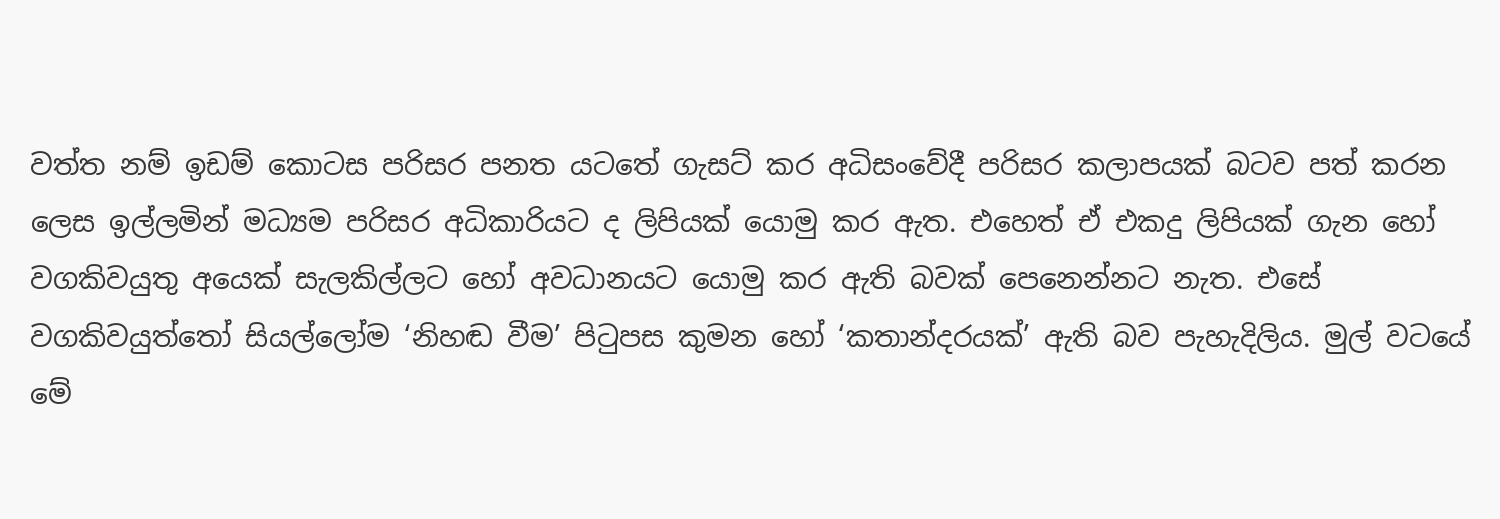වත්ත නම් ඉඩම් කොටස පරිසර පනත යටතේ ගැසට් කර අධිසංවේදී පරිසර කලාපයක් බටව පත් කරන ලෙස ඉල්ලමින් මධ්‍යම පරිසර අධිකාරියට ද ලිපියක් යොමු කර ඇත. එහෙත් ඒ එකදු ලිපියක් ගැන හෝ වගකිවයුතු අයෙක් සැලකිල්ලට හෝ අවධානයට යොමු කර ඇති බවක් පෙනෙන්නට නැත. එසේ වගකිවයුත්තෝ සියල්ලෝම ‘නිහඬ වීම’ පිටුපස කුමන හෝ ‘කතාන්දරයක්’ ඇති බව පැහැදිලිය. මුල් වටයේ මේ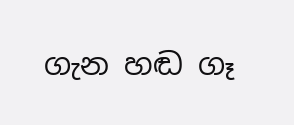ගැන හඬ ගෑ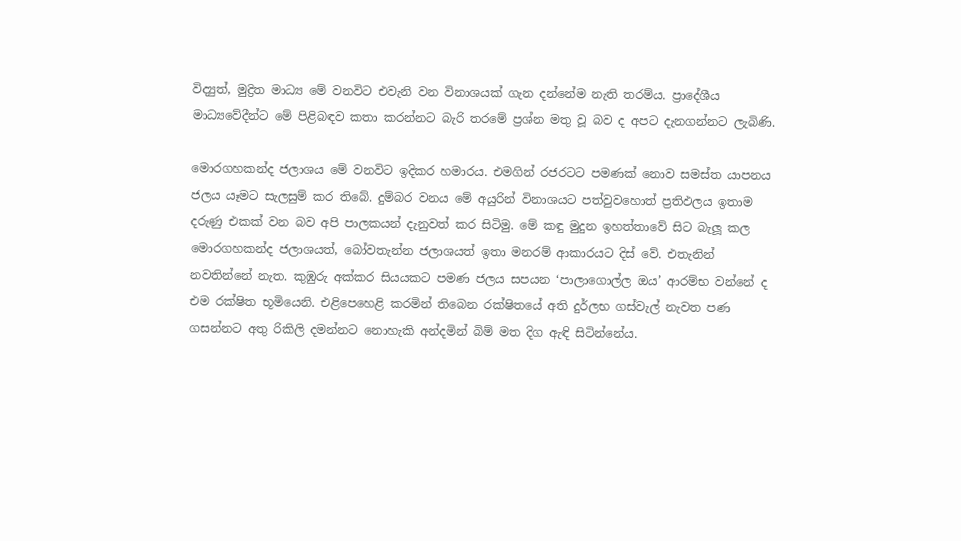විද්‍යුත්, මුද්‍රිත මාධ්‍ය මේ වනවිට එවැනි වන විනාශයක් ගැන දන්නේම නැති තරම්ය. ප්‍රාදේශීය මාධ්‍යවේදීන්ට මේ පිළිබඳව කතා කරන්නට බැරි තරමේ ප්‍රශ්න මතු වූ බව ද අපට දැනගන්නට ලැබිණි.

මොරගහකන්ද ජලාශය මේ වනවිට ඉදිකර හමාරය. එමගින් රජරටට පමණක් නොව සමස්ත යාපනය ජලය යෑමට සැලසුම් කර තිබේ. දුම්බර වනය මේ අයුරින් විනාශයට පත්වුවහොත් ප්‍රතිඵලය ඉතාම දරුණු එකක් වන බව අපි පාලකයන් දැනුවත් කර සිටිමු. මේ කඳු මුදුන ඉහත්තාවේ සිට බැලූ කල මොරගහකන්ද ජලාශයත්, බෝවතැන්න ජලාශයත් ඉතා මනරම් ආකාරයට දිස් වේ. එතැනින් නවතින්නේ නැත. කුඹුරු අක්කර සියයකට පමණ ජලය සපයන ‘පාලාගොල්ල ඔය’ ආරම්භ වන්නේ ද එම රක්ෂිත භූමියෙනි. එළිපෙහෙළි කරමින් තිබෙන රක්ෂිතයේ අති දුර්ලභ ගස්වැල් නැවත පණ ගසන්නට අතු රිකිලි දමන්නට නොහැකි අන්දමින් බිම් මත දිග ඇඳි සිටින්නේය.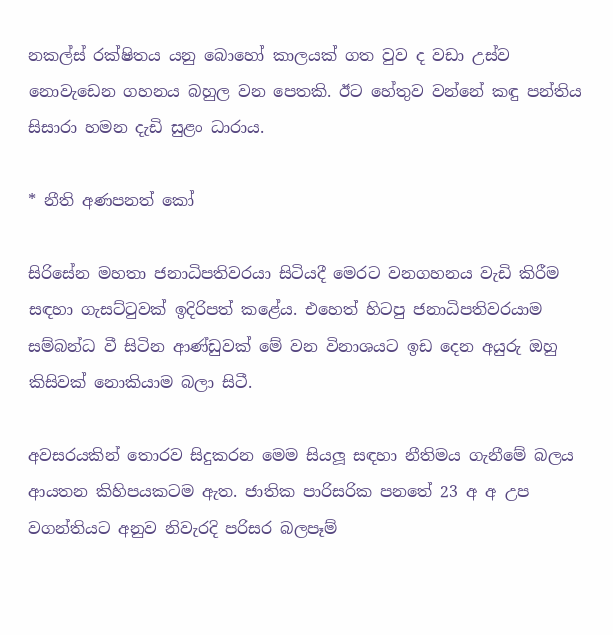නකල්ස් රක්ෂිතය යනු බොහෝ කාලයක් ගත වුව ද වඩා උස්ව නොවැඩෙන ගහනය බහුල වන පෙතකි. ඊට හේතුව වන්නේ කඳු පන්තිය සිසාරා හමන දැඩි සුළං ධාරාය.

* නීති අණපනත් කෝ

සිරිසේන මහතා ජනාධිපතිවරයා සිටියදී මෙරට වනගහනය වැඩි කිරීම සඳහා ගැසට්ටුවක් ඉදිරිපත් කළේය. එහෙත් හිටපු ජනාධිපතිවරයාම සම්බන්ධ වී සිටින ආණ්ඩුවක් මේ වන විනාශයට ඉඩ දෙන අයුරු ඔහු කිසිවක් නොකියාම බලා සිටී.

අවසරයකින් තොරව සිදුකරන මෙම සියලූ සඳහා නීතිමය ගැනීමේ බලය ආයතන කිහිපයකටම ඇත. ජාතික පාරිසරික පනතේ 23 අ අ උප වගන්තියට අනුව නිවැරදි පරිසර බලපෑම්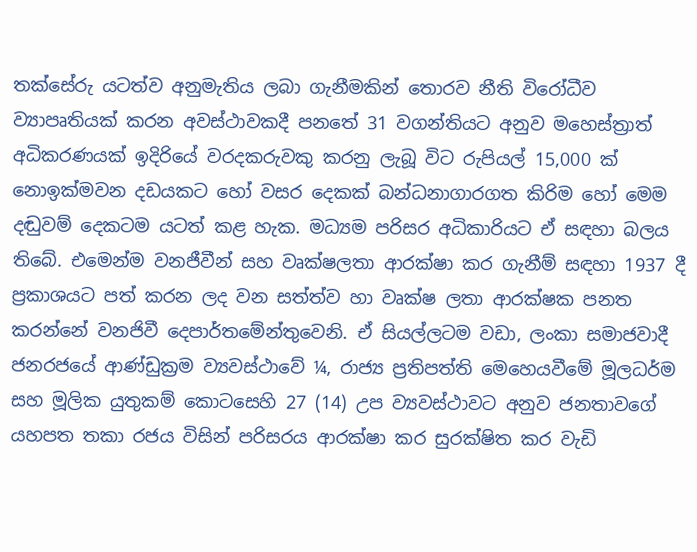තක්සේරු යටත්ව අනුමැතිය ලබා ගැනීමකින් තොරව නීති විරෝධීව ව්‍යාපෘතියක් කරන අවස්ථාවකදී පනතේ 31 වගන්තියට අනුව මහෙස්ත්‍රාත් අධිකරණයක් ඉදිරියේ වරදකරුවකු කරනු ලැබූ විට රුපියල් 15,000 ක් නොඉක්මවන දඩයකට හෝ වසර දෙකක් බන්ධනාගාරගත කිරිම හෝ මෙම දඬුවම් දෙකටම යටත් කළ හැක. මධ්‍යම පරිසර අධිකාරියට ඒ සඳහා බලය තිබේ. එමෙන්ම වනජීවීන් සහ වෘක්ෂලතා ආරක්ෂා කර ගැනීම් සඳහා 1937 දී ප්‍රකාශයට පත් කරන ලද වන සත්ත්ව හා වෘක්ෂ ලතා ආරක්ෂක පනත කරන්නේ වනජිවී දෙපාර්තමේන්තුවෙනි. ඒ සියල්ලටම වඩා, ලංකා සමාජවාදී ජනරජයේ ආණ්ඩුක්‍රම ව්‍යවස්ථාවේ ¼, රාජ්‍ය ප්‍රතිපත්ති මෙහෙයවීමේ මූලධර්ම සහ මූලික යුතුකම් කොටසෙහි 27 (14) උප ව්‍යවස්ථාවට අනුව ජනතාවගේ යහපත තකා රජය විසින් පරිසරය ආරක්ෂා කර සුරක්ෂිත කර වැඩි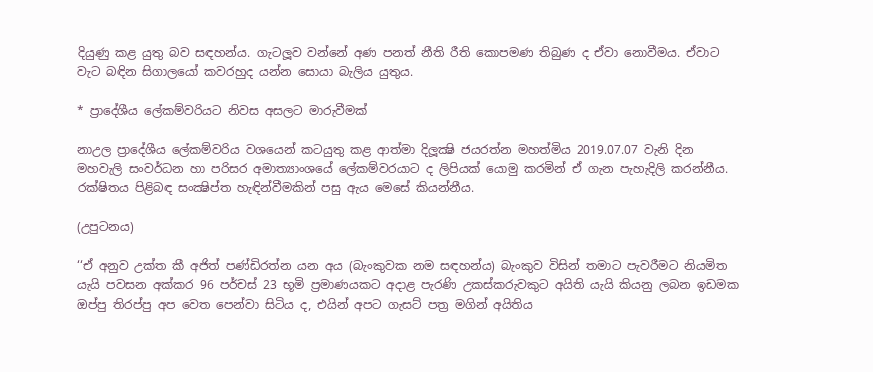දියුණු කළ යුතු බව සඳහන්ය. ගැටලූව වන්නේ අණ පනත් නීති රීති කොපමණ තිබුණ ද ඒවා නොවීමය. ඒවාට වැට බඳින සිගාලයෝ කවරහුද යන්න සොයා බැලිය යුතුය.

* ප්‍රාදේශීය ලේකම්වරියට නිවස අසලට මාරුවීමක්

නාඋල ප්‍රාදේශීය ලේකම්වරිය වශයෙන් කටයුතු කළ ආත්මා දිලූක්‍ෂි ජයරත්න මහත්මිය 2019.07.07 වැනි දින මහවැලි සංවර්ධන හා පරිසර අමාත්‍යාංශයේ ලේකම්වරයාට ද ලිපියක් යොමු කරමින් ඒ ගැන පැහැදිලි කරන්නීය. රක්ෂිතය පිළිබඳ සංක්‍ෂිප්ත හැඳින්වීමකින් පසු ඇය මෙසේ කියන්නීය.

(උපුටනය)

‘‘ඒ අනුව උක්ත කී අජිත් පණ්ඩිරත්න යන අය (බැංකුවක නම සඳහන්ය) බැංකුව විසින් තමාට පැවරීමට නියමිත යැයි පවසන අක්කර 96 පර්චස් 23 භූමි ප්‍රමාණයකට අදාළ පැරණි උකස්කරුවකුට අයිති යැයි කියනු ලබන ඉඩමක ඔප්පු තිරප්පු අප වෙත පෙන්වා සිටිය ද, එයින් අපට ගැසට් පත්‍ර මගින් අයිතිය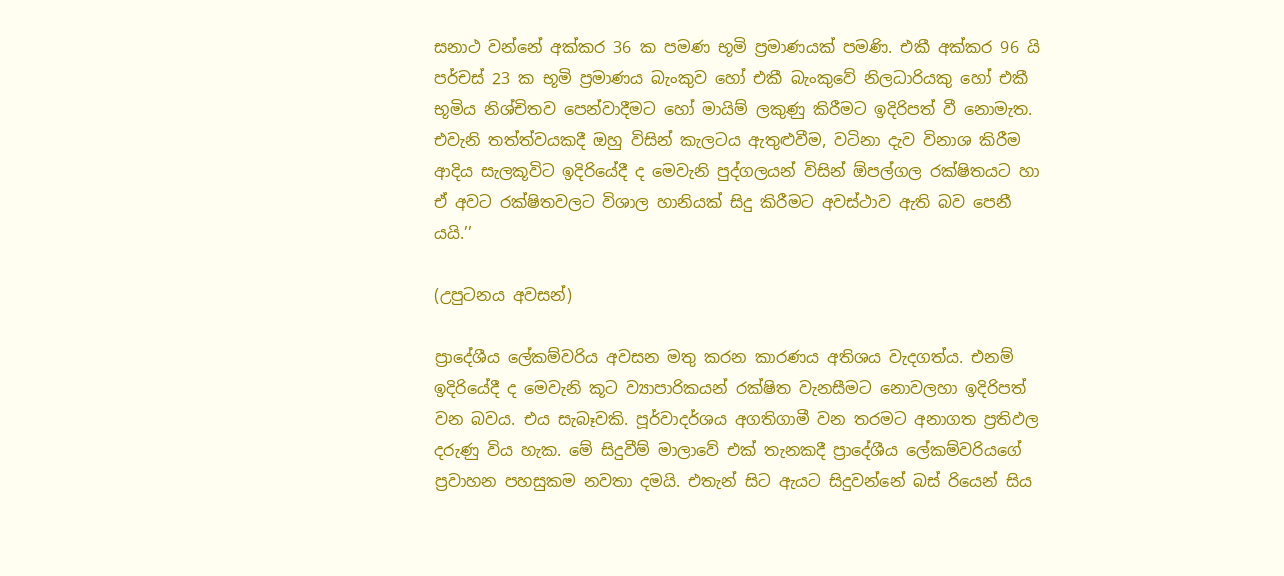සනාථ වන්නේ අක්කර 36 ක පමණ භූමි ප්‍රමාණයක් පමණි. එකී අක්කර 96 යි පර්චස් 23 ක භූමි ප්‍රමාණය බැංකුව හෝ එකී බැංකුවේ නිලධාරියකු හෝ එකී භූමිය නිශ්චිතව පෙන්වාදීමට හෝ මායිම් ලකුණු කිරීමට ඉදිරිපත් වී නොමැත. එවැනි තත්ත්වයකදී ඔහු විසින් කැලටය ඇතුළුවීම, වටිනා දැව විනාශ කිරීම ආදිය සැලකූවිට ඉදිරියේදී ද මෙවැනි පුද්ගලයන් විසින් ඕපල්ගල රක්ෂිතයට හා ඒ අවට රක්ෂිතවලට විශාල හානියක් සිදු කිරීමට අවස්ථාව ඇති බව පෙනී යයි.’’

(උපුටනය අවසන්)

ප්‍රාදේශීය ලේකම්වරිය අවසන මතු කරන කාරණය අතිශය වැදගත්ය. එනම් ඉදිරියේදී ද මෙවැනි කූට ව්‍යාපාරිකයන් රක්ෂිත වැනසීමට නොවලහා ඉදිරිපත් වන බවය. එය සැබෑවකි. පූර්වාදර්ශය අගතිගාමී වන තරමට අනාගත ප්‍රතිඵල දරුණු විය හැක. මේ සිදුවීම් මාලාවේ එක් තැනකදී ප්‍රාදේශීය ලේකම්වරියගේ ප්‍රවාහන පහසුකම නවතා දමයි. එතැන් සිට ඇයට සිදුවන්නේ බස් රියෙන් සිය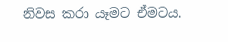නිවස කරා යෑමට ඒමටය.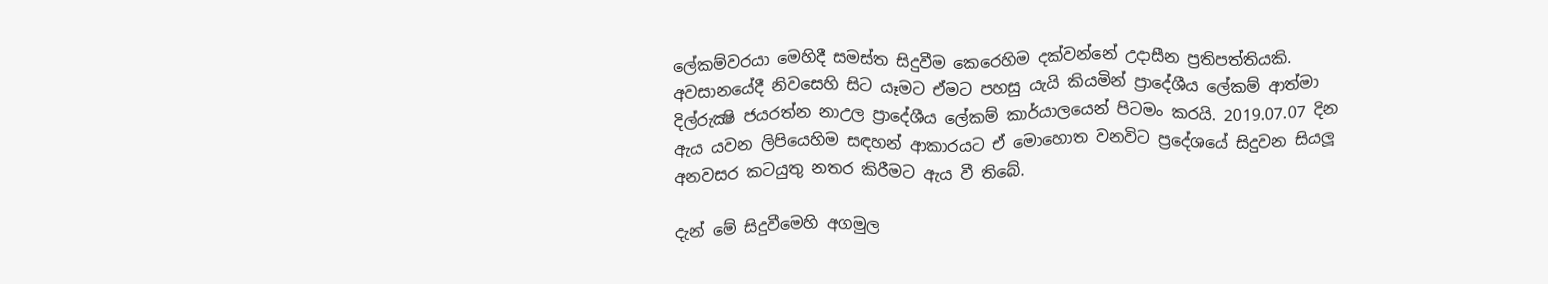ලේකම්වරයා මෙහිදී සමස්ත සිදුවීම කෙරෙහිම දක්වන්නේ උදාසීන ප්‍රතිපත්තියකි. අවසානයේදී නිවසෙහි සිට යෑමට ඒමට පහසු යැයි කියමින් ප්‍රාදේශීය ලේකම් ආත්මා දිල්රුක්‍ෂි ජයරත්න නාඋල ප්‍රාදේශීය ලේකම් කාර්යාලයෙන් පිටමං කරයි. 2019.07.07 දින ඇය යවන ලිපියෙහිම සඳහන් ආකාරයට ඒ මොහොත වනවිට ප්‍රදේශයේ සිදුවන සියලූ අනවසර කටයුතු නතර කිරීමට ඇය වී තිබේ.

දැන් මේ සිදුවීමෙහි අගමුල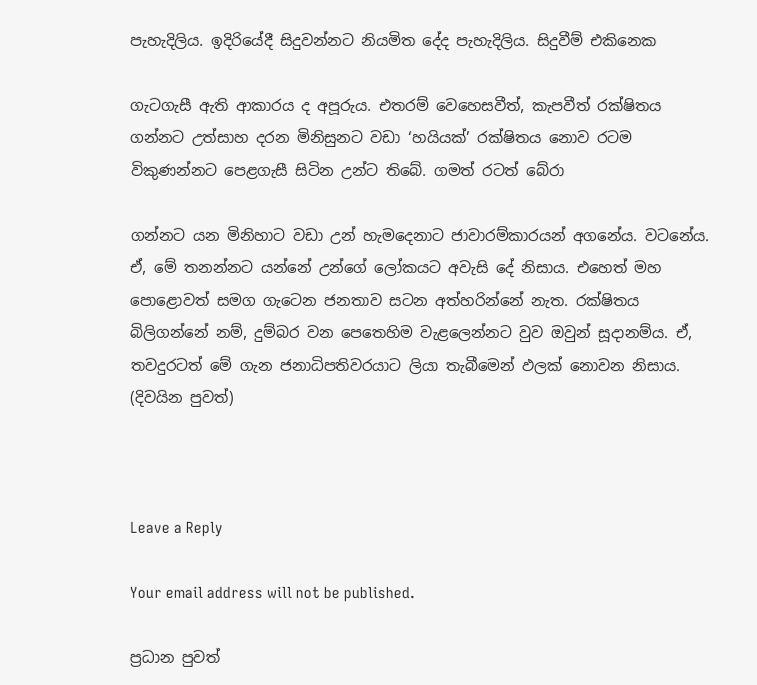පැහැදිලිය. ඉදිරියේදී සිදුවන්නට නියමිත දේද පැහැදිලිය. සිදුවීම් එකිනෙක

ගැටගැසී ඇති ආකාරය ද අපූරුය. එතරම් වෙහෙසවීත්, කැපවීත් රක්ෂිතය ගන්නට උත්සාහ දරන මිනිසුනට වඩා ‘හයියක්’ රක්ෂිතය නොව රටම විකුණන්නට පෙළගැසී සිටින උන්ට තිබේ. ගමත් රටත් බේරා

ගන්නට යන මිනිහාට වඩා උන් හැමදෙනාට ජාවාරම්කාරයන් අගනේය. වටනේය. ඒ, මේ තනන්නට යන්නේ උන්ගේ ලෝකයට අවැසි දේ නිසාය. එහෙත් මහ පොළොවත් සමග ගැටෙන ජනතාව සටන අත්හරින්නේ නැත. රක්ෂිතය බිලිගන්නේ නම්, දුම්බර වන පෙතෙහිම වැළලෙන්නට වුව ඔවුන් සූදානම්ය. ඒ, තවදුරටත් මේ ගැන ජනාධිපතිවරයාට ලියා තැබීමෙන් ඵලක් නොවන නිසාය.
(දිවයින පුවත්)



Leave a Reply

Your email address will not be published.

ප්‍රධාන පුවත්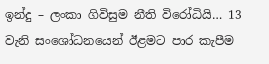ඉන්දු – ලංකා ගිවිසුම නීති විරෝධියි… 13 වැනි සංශෝධනයෙන් ඊළමට පාර කැපීම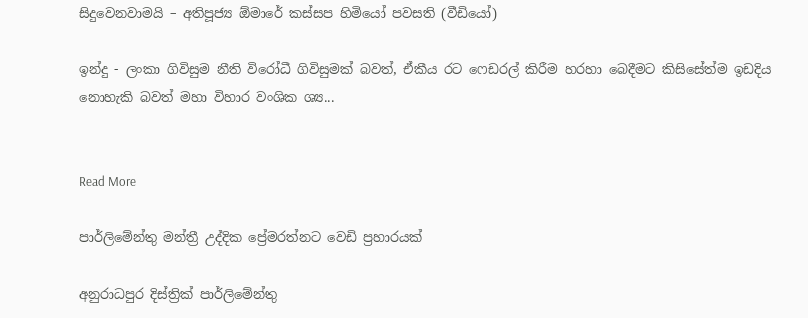සිදුවෙනවාමයි – අතිපූජ්‍ය ඕමාරේ කස්සප හිමියෝ පවසති (වීඩියෝ)

ඉන්දු - ලංකා ගිවිසුම නීති විරෝධී ගිවිසුමක් බවත්, ඒකීය රට ෆෙඩරල් කිරීම හරහා බෙදීමට කිසිසේත්ම ඉඩදිය නොහැකි බවත් මහා විහාර වංශික ශ්‍ය...


Read More

පාර්ලිමේන්තු මන්ත්‍රී උද්දික ප්‍රේමරත්නට වෙඩි ප්‍රහාරයක්

අනුරාධපුර දිස්ත්‍රික් පාර්ලිමේන්තු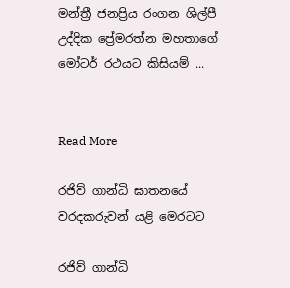මන්ත්‍රී ජනප්‍රිය රංගන ශිල්පී උද්දික ප්‍රේමරත්න මහතාගේ මෝටර් රථයට කිසියම් ...


Read More

රජිව් ගාන්ධි ඝාතනයේ වරදකරුවන් යළි මෙරටට

රජිව් ගාන්ධි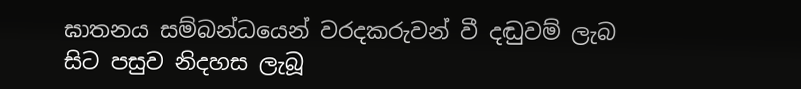ඝාතනය සම්බන්ධයෙන් වරදකරුවන් වී දඬුවම් ලැබ සිට පසුව නිදහස ලැබූ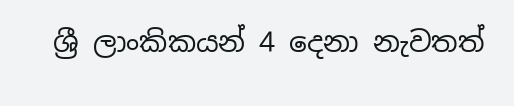ශ්‍රී ලාංකිකයන් 4 දෙනා නැවතත්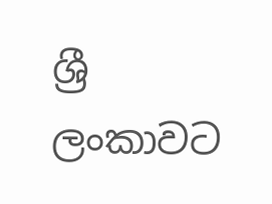ශ්‍රී ලංකාවට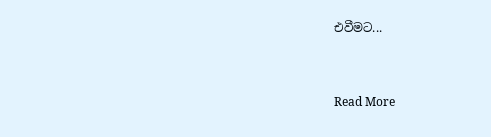එවීමට...


Read More